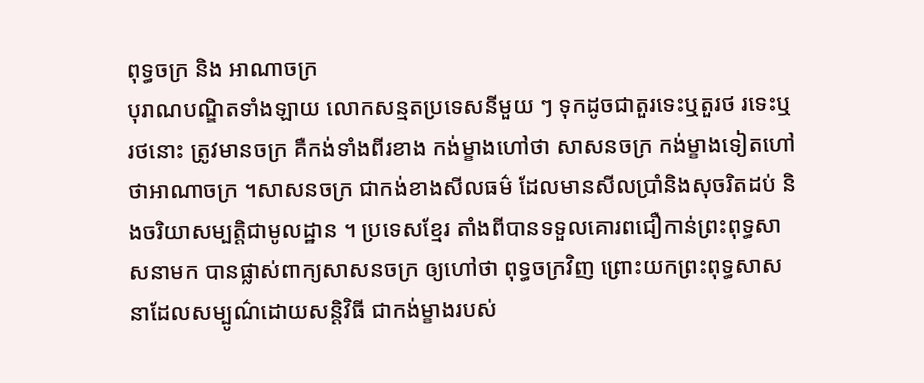ពុទ្ធចក្រ និង អាណាចក្រ
បុរាណបណ្ឌិតទាំងឡាយ លោកសន្មតប្រទេសនីមួយ ៗ ទុកដូចជាតួរទេះឬតួរថ រទេះឬរថនោះ ត្រូវមានចក្រ គឺកង់ទាំងពីរខាង កង់ម្ខាងហៅថា សាសនចក្រ កង់ម្ខាងទៀតហៅថាអាណាចក្រ ។សាសនចក្រ ជាកង់ខាងសីលធម៌ ដែលមានសីលប្រាំនិងសុចរិតដប់ និងចរិយាសម្បត្តិជាមូលដ្ឋាន ។ ប្រទេសខ្មែរ តាំងពីបានទទួលគោរពជឿកាន់ព្រះពុទ្ធសាសនាមក បានផ្លាស់ពាក្យសាសនចក្រ ឲ្យហៅថា ពុទ្ធចក្រវិញ ព្រោះយកព្រះពុទ្ធសាសនាដែលសម្បូណ៌ដោយសន្តិវិធី ជាកង់ម្ខាងរបស់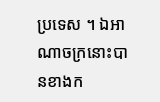ប្រទេស ។ ឯអាណាចក្រនោះបានខាងក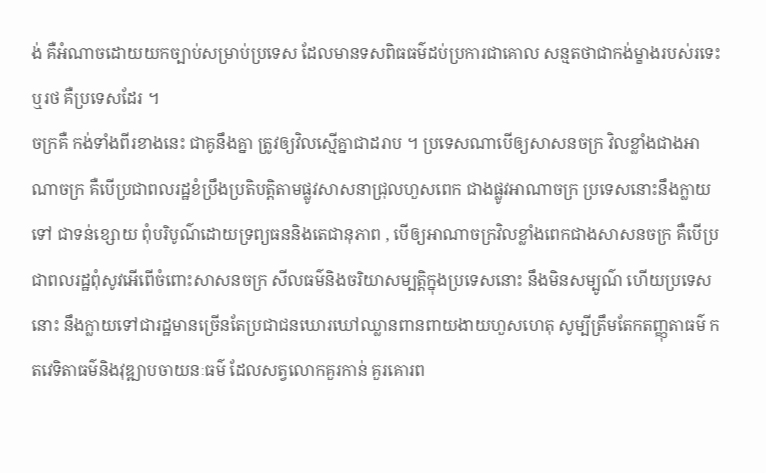ង់ គឺអំណាចដោយយកច្បាប់សម្រាប់ប្រទេស ដែលមានទសពិធធម៌ដប់ប្រការជាគោល សន្មតថាជាកង់ម្ខាងរបស់រទេះឬរថ គឺប្រទេសដែរ ។
ចក្រគឺ កង់ទាំងពីរខាងនេះ ជាគូនឹងគ្នា ត្រូវឲ្យវិលស្មើគ្នាជាដរាប ។ ប្រទេសណាបើឲ្យសាសនចក្រ វិលខ្លាំងជាងអាណាចក្រ គឺបើប្រជាពលរដ្ឋខំប្រឹងប្រតិបត្តិតាមផ្លូវសាសនាជ្រុលហួសពេក ជាងផ្លូវអាណាចក្រ ប្រទេសនោះនឹងក្លាយទៅ ជាទន់ខ្សោយ ពុំបរិបូណ៌ដោយទ្រព្យធននិងតេជានុភាព , បើឲ្យអាណាចក្រវិលខ្លាំងពេកជាងសាសនចក្រ គឺបើប្រជាពលរដ្ឋពុំសូវអើពើចំពោះសាសនចក្រ សីលធម៌និងចរិយាសម្បត្តិក្នុងប្រទេសនោះ នឹងមិនសម្បូណ៌ ហើយប្រទេសនោះ នឹងក្លាយទៅជារដ្ឋមានច្រើនតែប្រជាជនឃោរឃៅឈ្លានពានពាយងាយហួសហេតុ សូម្បីត្រឹមតែកតញ្ញុតាធម៌ កតវេទិតាធម៌និងវុឌ្ឍាបចាយនៈធម៌ ដែលសត្វលោកគួរកាន់ គួរគោរព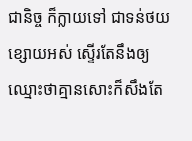ជានិច្ច ក៏ក្លាយទៅ ជាទន់ថយខ្សោយអស់ ស្ទើរតែនឹងឲ្យឈ្មោះថាគ្មានសោះក៏សឹងតែ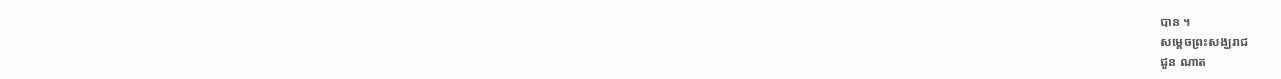បាន ។
សម្ដេចព្រះសង្ឃរាជ
ជួន ណាត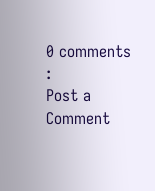0 comments :
Post a Comment